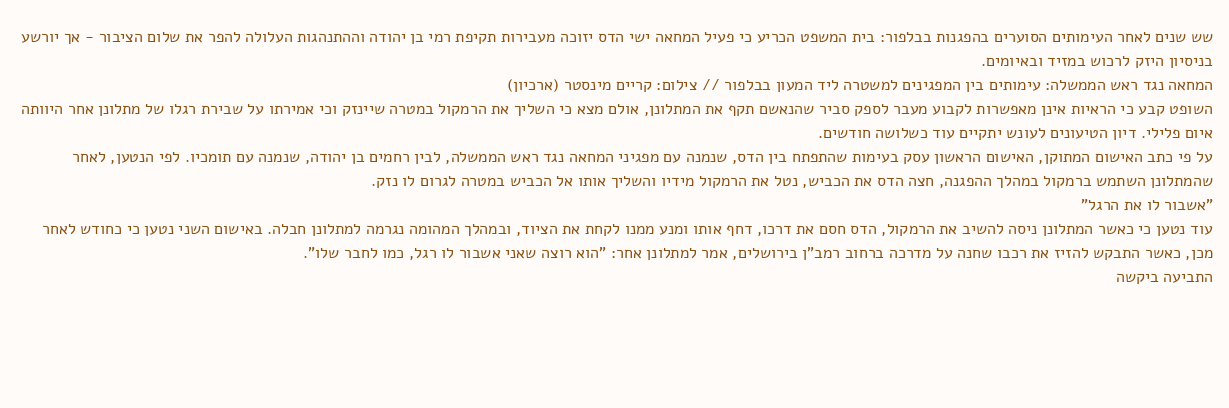שש שנים לאחר העימותים הסוערים בהפגנות בבלפור: בית המשפט הכריע כי פעיל המחאה ישי הדס יזוכה מעבירות תקיפת רמי בן יהודה וההתנהגות העלולה להפר את שלום הציבור - אך יורשע בניסיון היזק לרכוש במזיד ובאיומים.
המחאה נגד ראש הממשלה: עימותים בין המפגינים למשטרה ליד המעון בבלפור // צילום: קריים מינסטר (ארכיון)
השופט קבע כי הראיות אינן מאפשרות לקבוע מעבר לספק סביר שהנאשם תקף את המתלונן, אולם מצא כי השליך את הרמקול במטרה שיינזק וכי אמירתו על שבירת רגלו של מתלונן אחר היוותה איום פלילי. דיון הטיעונים לעונש יתקיים עוד כשלושה חודשים.
על פי כתב האישום המתוקן, האישום הראשון עסק בעימות שהתפתח בין הדס, שנמנה עם מפגיני המחאה נגד ראש הממשלה, לבין רחמים בן יהודה, שנמנה עם תומכיו. לפי הנטען, לאחר שהמתלונן השתמש ברמקול במהלך ההפגנה, חצה הדס את הכביש, נטל את הרמקול מידיו והשליך אותו אל הכביש במטרה לגרום לו נזק.
"אשבור לו את הרגל"
עוד נטען כי כאשר המתלונן ניסה להשיב את הרמקול, הדס חסם את דרכו, דחף אותו ומנע ממנו לקחת את הציוד, ובמהלך המהומה נגרמה למתלונן חבלה. באישום השני נטען כי כחודש לאחר מכן, כאשר התבקש להזיז את רכבו שחנה על מדרכה ברחוב רמב"ן בירושלים, אמר למתלונן אחר: "הוא רוצה שאני אשבור לו רגל, כמו לחבר שלו".
התביעה ביקשה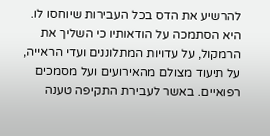להרשיע את הדס בכל העבירות שיוחסו לו. היא הסתמכה על הודאותיו כי השליך את הרמקול, על עדויות המתלוננים ועדי הראייה, על תיעוד מצולם מהאירועים ועל מסמכים רפואיים. באשר לעבירת התקיפה טענה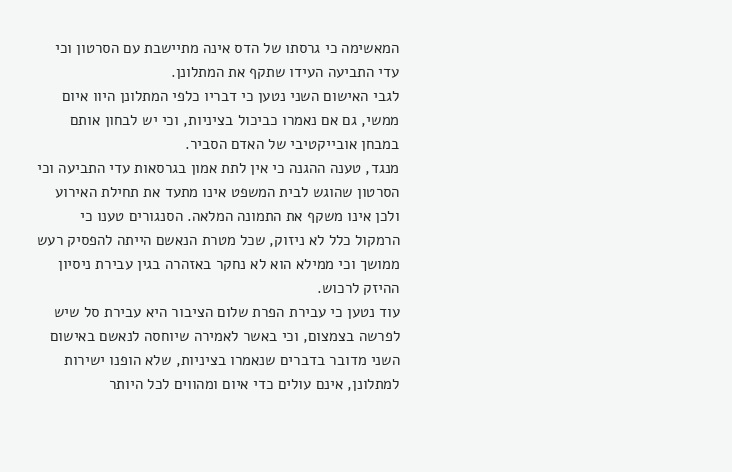המאשימה כי גרסתו של הדס אינה מתיישבת עם הסרטון וכי עדי התביעה העידו שתקף את המתלונן.
לגבי האישום השני נטען כי דבריו כלפי המתלונן היוו איום ממשי, גם אם נאמרו כביכול בציניות, וכי יש לבחון אותם במבחן אובייקטיבי של האדם הסביר.
מנגד, טענה ההגנה כי אין לתת אמון בגרסאות עדי התביעה וכי הסרטון שהוגש לבית המשפט אינו מתעד את תחילת האירוע ולכן אינו משקף את התמונה המלאה. הסנגורים טענו כי הרמקול כלל לא ניזוק, שכל מטרת הנאשם הייתה להפסיק רעש ממושך וכי ממילא הוא לא נחקר באזהרה בגין עבירת ניסיון ההיזק לרכוש.
עוד נטען כי עבירת הפרת שלום הציבור היא עבירת סל שיש לפרשה בצמצום, וכי באשר לאמירה שיוחסה לנאשם באישום השני מדובר בדברים שנאמרו בציניות, שלא הופנו ישירות למתלונן, אינם עולים כדי איום ומהווים לכל היותר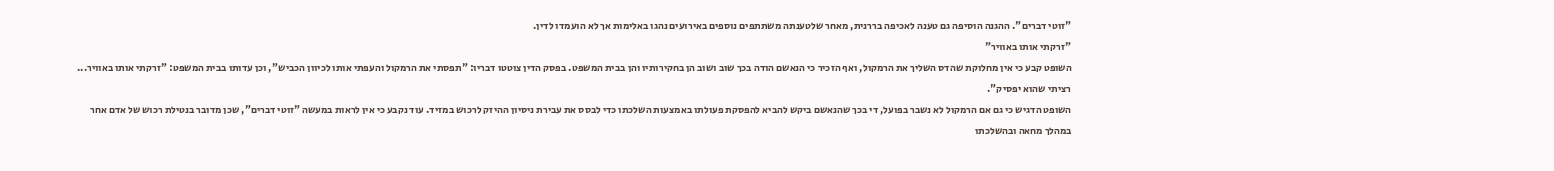"זוטי דברים". ההגנה הוסיפה גם טענה לאכיפה בררנית, מאחר שלטענתה משתתפים נוספים באירועים נהגו באלימות אך לא הועמדו לדין.
"זרקתי אותו באוויר"
השופט קבע כי אין מחלוקת שהדס השליך את הרמקול, ואף הזכיר כי הנאשם הודה בכך שוב ושוב הן בחקירותיו והן בבית המשפט. בפסק הדין צוטטו דבריו: "תפסתי את הרמקול והעפתי אותו לכיוון הכביש", וכן עדותו בבית המשפט: "זרקתי אותו באוויר... רציתי שהוא יפסיק".
השופט הדגיש כי גם אם הרמקול לא נשבר בפועל, די בכך שהנאשם ביקש להביא להפסקת פעולתו באמצעות השלכתו כדי לבסס את עבירת ניסיון ההיזק לרכוש במזיד. עוד נקבע כי אין לראות במעשה "זוטי דברים", שכן מדובר בנטילת רכוש של אדם אחר במהלך מחאה ובהשלכתו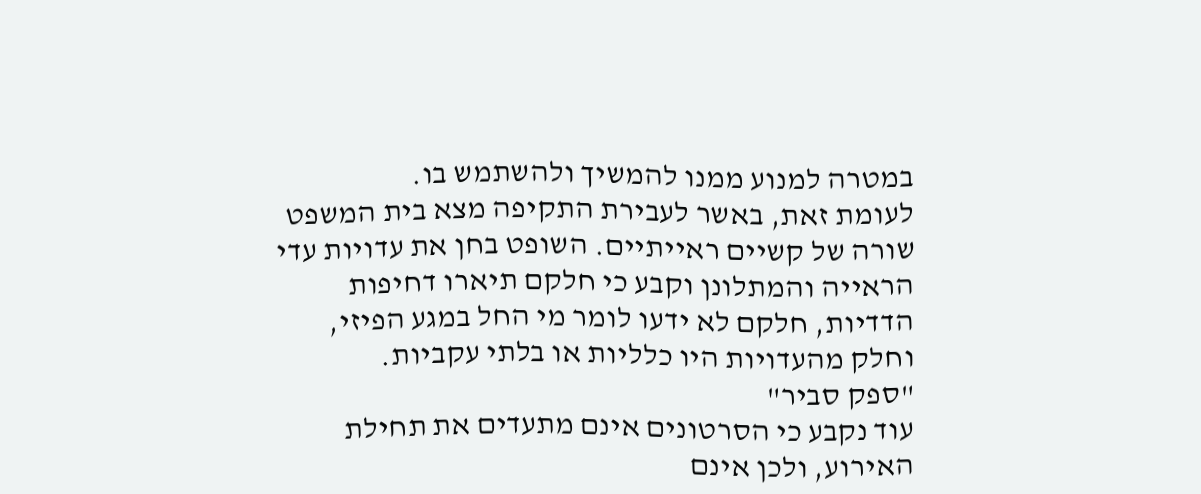במטרה למנוע ממנו להמשיך ולהשתמש בו.
לעומת זאת, באשר לעבירת התקיפה מצא בית המשפט שורה של קשיים ראייתיים. השופט בחן את עדויות עדי הראייה והמתלונן וקבע כי חלקם תיארו דחיפות הדדיות, חלקם לא ידעו לומר מי החל במגע הפיזי, וחלק מהעדויות היו כלליות או בלתי עקביות.
"ספק סביר"
עוד נקבע כי הסרטונים אינם מתעדים את תחילת האירוע, ולכן אינם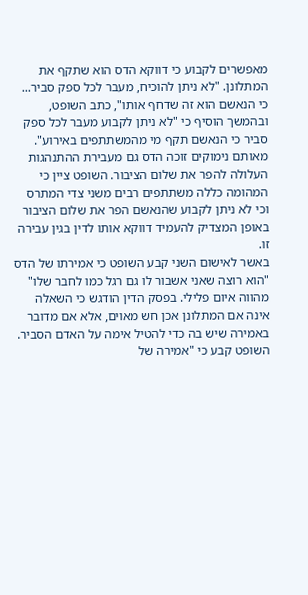מאפשרים לקבוע כי דווקא הדס הוא שתקף את המתלונן. "לא ניתן להוכיח, מעבר לכל ספק סביר... כי הנאשם הוא זה שדחף אותו", כתב השופט, ובהמשך הוסיף כי "לא ניתן לקבוע מעבר לכל ספק סביר כי הנאשם תקף מי מהמשתתפים באירוע".
מאותם נימוקים זוכה הדס גם מעבירת ההתנהגות העלולה להפר את שלום הציבור. השופט ציין כי המהומה כללה משתתפים רבים משני צדי המתרס וכי לא ניתן לקבוע שהנאשם הפר את שלום הציבור באופן המצדיק להעמיד דווקא אותו לדין בגין עבירה זו.
באשר לאישום השני קבע השופט כי אמירתו של הדס "הוא רוצה שאני אשבור לו גם רגל כמו לחבר שלו" מהווה איום פלילי. בפסק הדין הודגש כי השאלה אינה אם המתלונן אכן חש מאוים, אלא אם מדובר באמירה שיש בה כדי להטיל אימה על האדם הסביר.
השופט קבע כי "אמירה של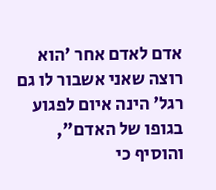אדם לאדם אחר 'הוא רוצה שאני אשבור לו גם רגל' הינה איום לפגוע בגופו של האדם", והוסיף כי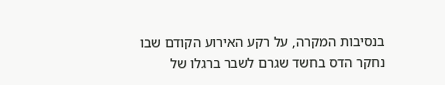בנסיבות המקרה, על רקע האירוע הקודם שבו נחקר הדס בחשד שגרם לשבר ברגלו של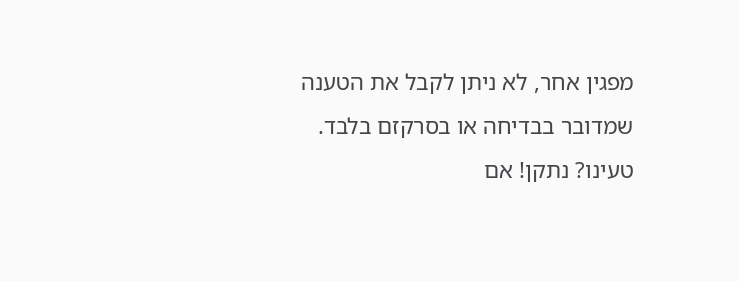מפגין אחר, לא ניתן לקבל את הטענה שמדובר בבדיחה או בסרקזם בלבד.
טעינו? נתקן! אם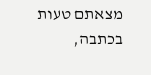מצאתם טעות בכתבה,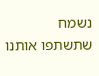נשמח שתשתפו אותנו